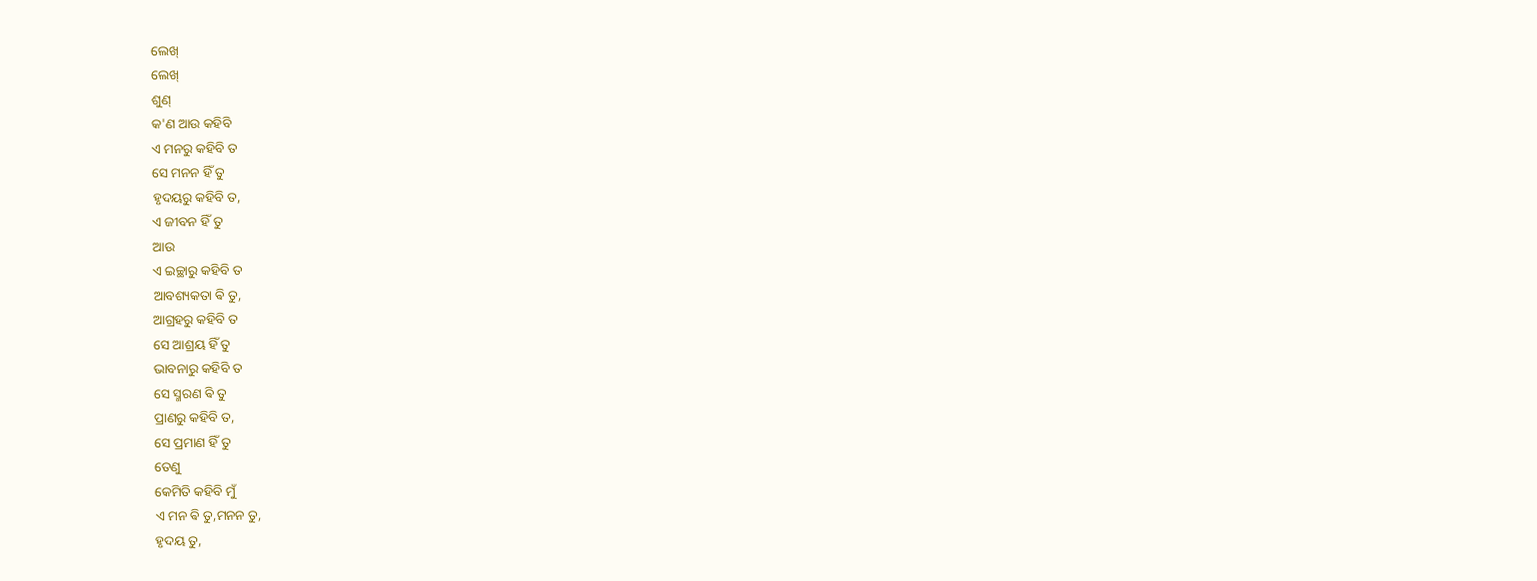ଲେଖ୍
ଲେଖ୍
ଶୁଣ୍
କ'ଣ ଆଉ କହିବି
ଏ ମନରୁ କହିବି ତ
ସେ ମନନ ହିଁ ତୁ
ହୃଦୟରୁ କହିବି ତ,
ଏ ଜୀବନ ହିଁ ତୁ
ଆଉ
ଏ ଇଚ୍ଛାରୁ କହିବି ତ
ଆବଶ୍ୟକତା ଵି ତୁ,
ଆଗ୍ରହରୁ କହିବି ତ
ସେ ଆଶ୍ରୟ ହିଁ ତୁ
ଭାବନାରୁ କହିବି ତ
ସେ ସ୍ମରଣ ଵି ତୁ
ପ୍ରାଣରୁ କହିବି ତ,
ସେ ପ୍ରମାଣ ହିଁ ତୁ
ତେଣୁ
କେମିତି କହିବି ମୁଁ
ଏ ମନ ଵି ତୁ,ମନନ ତୁ,
ହୃଦୟ ତୁ,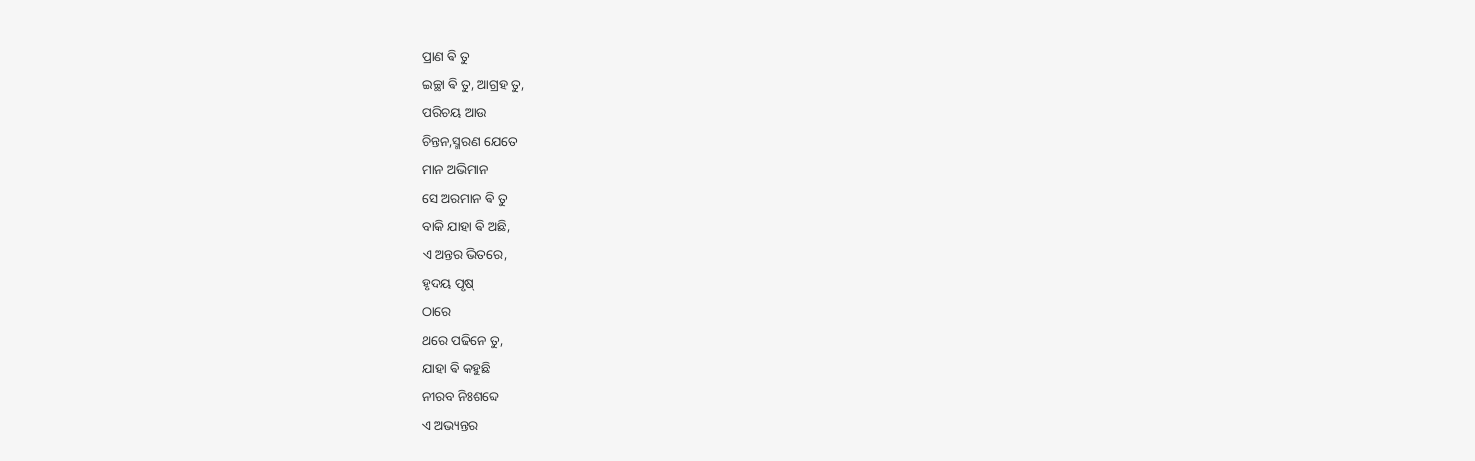ପ୍ରାଣ ଵି ତୁ
ଇଚ୍ଛା ଵି ତୁ, ଆଗ୍ରହ ତୁ,
ପରିଚୟ ଆଉ
ଚିନ୍ତନ,ସ୍ମରଣ ଯେତେ
ମାନ ଅଭିମାନ
ସେ ଅରମାନ ଵି ତୁ
ବାକି ଯାହା ଵି ଅଛି,
ଏ ଅନ୍ତର ଭିତରେ,
ହୃଦୟ ପୃଷ୍
ଠାରେ
ଥରେ ପଢିନେ ତୁ,
ଯାହା ଵି କହୁଛି
ନୀରବ ନିଃଶବ୍ଦେ
ଏ ଅଭ୍ୟନ୍ତର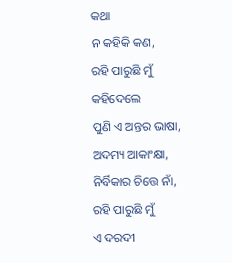କଥା
ନ କହିକି କଣ,
ରହି ପାରୁଛି ମୁଁ
କହିଦେଲେ
ପୁଣି ଏ ଅନ୍ତର ଭାଷା,
ଅଦମ୍ୟ ଆକାଂକ୍ଷା,
ନିର୍ବିକାର ଚିତ୍ତେ ନାଁ,
ରହି ପାରୁଛି ମୁଁ
ଏ ଦରଦୀ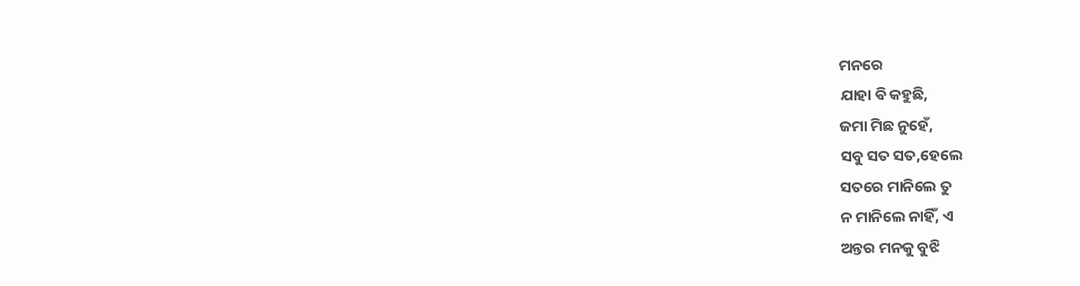ମନରେ
ଯାହା ଵି କହୁଛି,
ଜମା ମିଛ ନୁହେଁ,
ସବୁ ସତ ସତ,ହେଲେ
ସତରେ ମାନିଲେ ତୁ
ନ ମାନିଲେ ନାହିଁ, ଏ
ଅନ୍ତର ମନକୁ ବୁଝି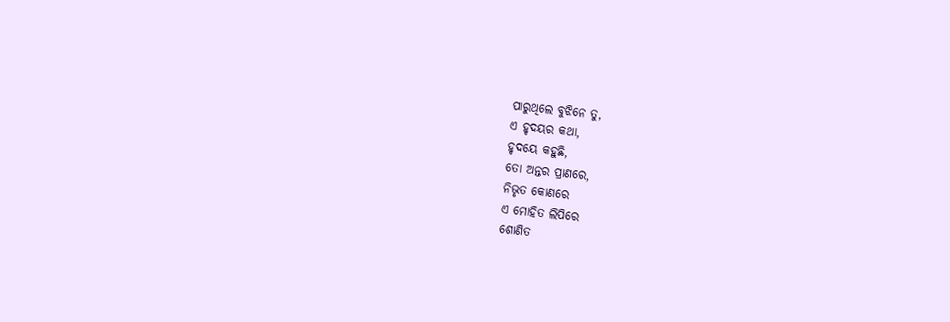ପାରୁଥିଲେ ବୁଝିନେ ତୁ,
ଏ ହୃଦୟର କଥା,
ହୃଦୟେ କହୁଛି,
ତୋ ଅନ୍ତର ପ୍ରାଣରେ,
ନିଭୃତ କୋଣରେ
ଏ ମୋହିତ ଲିପିରେ
ଶୋଣିତ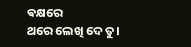ଵକ୍ଷରେ
ଥରେ ଲେଖି ଦେ ତୁ।